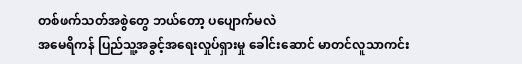တစ်ဖက်သတ်အစွဲတွေ ဘယ်တော့ ပပျောက်မလဲ
အမေရိကန် ပြည်သူ့အခွင့်အရေးလှုပ်ရှားမှု ခေါင်းဆောင် မာတင်လူသာကင်း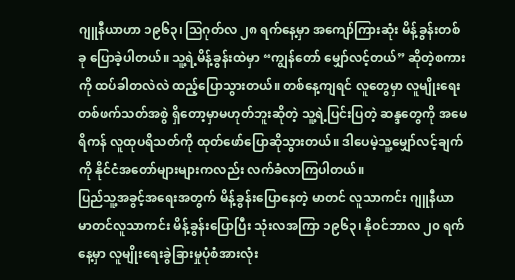ဂျူနီယာဟာ ၁၉၆၃၊ ဩဂုတ်လ ၂၈ ရက်နေ့မှာ အကျော်ကြားဆုံး မိန့်ခွန်းတစ်ခု ပြောခဲ့ပါတယ်။ သူ့ရဲ့မိန့်ခွန်းထဲမှာ “ကျွန်တော် မျှော်လင့်တယ်” ဆိုတဲ့စကားကို ထပ်ခါတလဲလဲ ထည့်ပြောသွားတယ်။ တစ်နေ့ကျရင် လူတွေမှာ လူမျိုးရေးတစ်ဖက်သတ်အစွဲ ရှိတော့မှာမဟုတ်ဘူးဆိုတဲ့ သူ့ရဲ့ပြင်းပြတဲ့ ဆန္ဒတွေကို အမေရိကန် လူထုပရိသတ်ကို ထုတ်ဖော်ပြောဆိုသွားတယ်။ ဒါပေမဲ့သူ့မျှော်လင့်ချက်ကို နိုင်ငံအတော်များများကလည်း လက်ခံလာကြပါတယ်။
ပြည်သူ့အခွင့်အရေးအတွက် မိန့်ခွန်းပြောနေတဲ့ မာတင် လူသာကင်း ဂျူနီယာ
မာတင်လူသာကင်း မိန့်ခွန်းပြောပြီး သုံးလအကြာ ၁၉၆၃၊ နိုဝင်ဘာလ ၂၀ ရက်နေ့မှာ လူမျိုးရေးခွဲခြားမှုပုံစံအားလုံး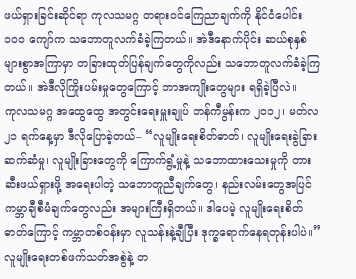ဖယ်ရှားခြင်းဆိုင်ရာ ကုလသမဂ္ဂ တရားဝင်ကြေညာချက်ကို နိုင်ငံပေါင်း ၁၀၀ ကျော်က သဘောတူလက်ခံခဲ့ကြတယ်။ အဲဒီနောက်ပိုင်း ဆယ်စုနှစ်များစွာအကြာမှာ တခြားထုတ်ပြန်ချက်တွေကိုလည်း သဘောတူလက်ခံခဲ့ကြတယ်။ အဲဒီလိုကြိုးပမ်းမှုတွေကြောင့် ဘာအကျိုးတွေများ ရရှိခဲ့ပြီလဲ။
ကုလသမဂ္ဂ အထွေထွေ အတွင်းရေးမှူးချုပ် ဘန်ကီမွန်းက ၂၀၁၂၊ မတ်လ ၂၁ ရက်နေ့မှာ ဒီလိုပြောခဲ့တယ်– “လူမျိုးရေးစိတ်ဓာတ်၊ လူမျိုးရေးခွဲခြားဆက်ဆံမှု၊ လူမျိုးခြားတွေကို ကြောက်ရွံ့မှုနဲ့ သဘောထားသေးမှုကို တားဆီးဖယ်ရှားဖို့ အရေးပါတဲ့ သဘောတူညီချက်တွေ၊ နည်းလမ်းတွေအပြင် ကမ္ဘာချီစီမံချက်တွေလည်း အများကြီးရှိတယ်။ ဒါပေမဲ့ လူမျိုးရေးစိတ်ဓာတ်ကြောင့် ကမ္ဘာတစ်ဝန်းမှာ လူသန်းနဲ့ချီပြီး ဒုက္ခရောက်နေရတုန်းပါပဲ။”
လူမျိုးရေးတစ်ဖက်သတ်အစွဲနဲ့ တ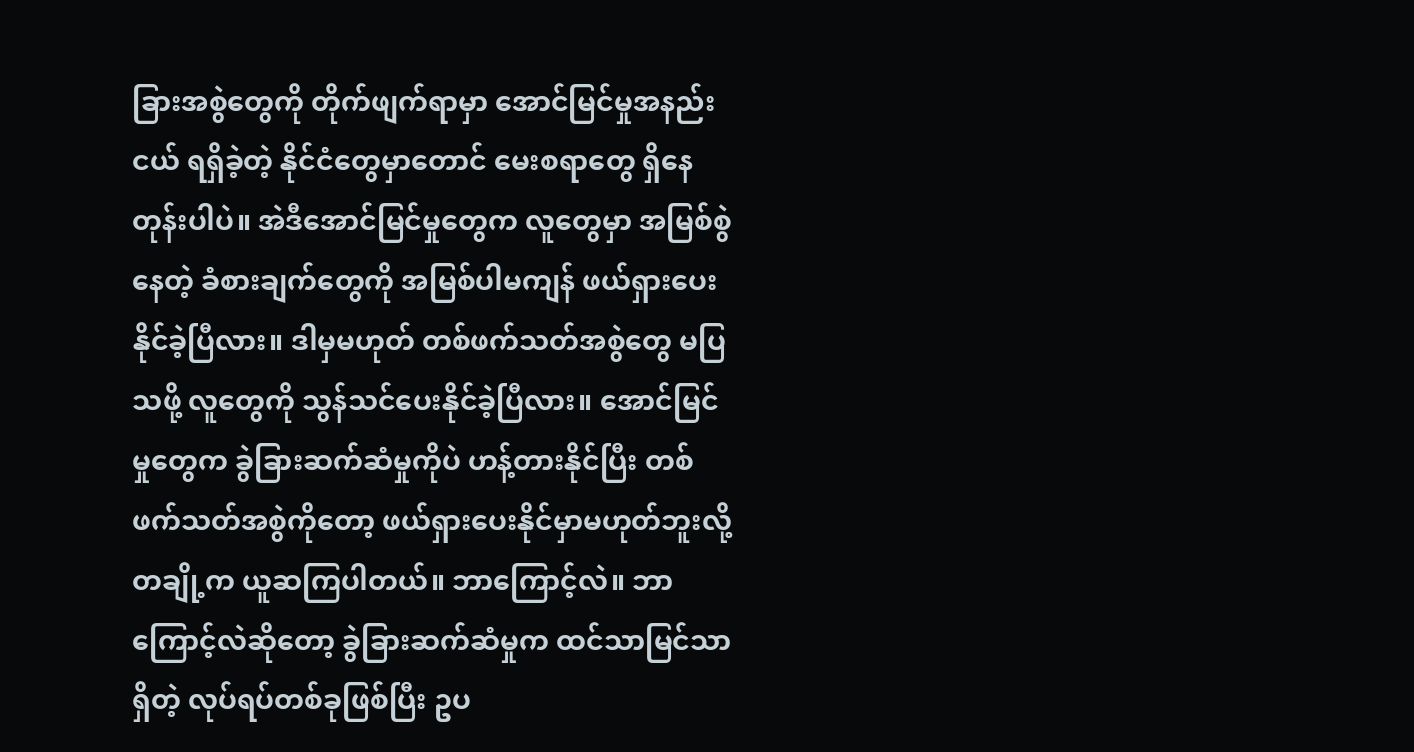ခြားအစွဲတွေကို တိုက်ဖျက်ရာမှာ အောင်မြင်မှုအနည်းငယ် ရရှိခဲ့တဲ့ နိုင်ငံတွေမှာတောင် မေးစရာတွေ ရှိနေတုန်းပါပဲ။ အဲဒီအောင်မြင်မှုတွေက လူတွေမှာ အမြစ်စွဲနေတဲ့ ခံစားချက်တွေကို အမြစ်ပါမကျန် ဖယ်ရှားပေးနိုင်ခဲ့ပြီလား။ ဒါမှမဟုတ် တစ်ဖက်သတ်အစွဲတွေ မပြသဖို့ လူတွေကို သွန်သင်ပေးနိုင်ခဲ့ပြီလား။ အောင်မြင်မှုတွေက ခွဲခြားဆက်ဆံမှုကိုပဲ ဟန့်တားနိုင်ပြီး တစ်ဖက်သတ်အစွဲကိုတော့ ဖယ်ရှားပေးနိုင်မှာမဟုတ်ဘူးလို့ တချို့က ယူဆကြပါတယ်။ ဘာကြောင့်လဲ။ ဘာကြောင့်လဲဆိုတော့ ခွဲခြားဆက်ဆံမှုက ထင်သာမြင်သာရှိတဲ့ လုပ်ရပ်တစ်ခုဖြစ်ပြီး ဥပ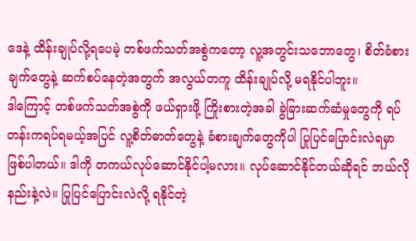ဒေနဲ့ ထိန်းချုပ်လို့ရပေမဲ့ တစ်ဖက်သတ်အစွဲကတော့ လူ့အတွင်းသဘောတွေ၊ စိတ်ခံစားချက်တွေနဲ့ ဆက်စပ်နေတဲ့အတွက် အလွယ်တကူ ထိန်းချုပ်လို့ မရနိုင်ပါဘူး။
ဒါကြောင့် တစ်ဖက်သတ်အစွဲကို ဖယ်ရှားဖို့ ကြိုးစားတဲ့အခါ ခွဲခြားဆက်ဆံမှုတွေကို ရပ်တန်းကရပ်ရမယ့်အပြင် လူ့စိတ်ဓာတ်တွေနဲ့ ခံစားချက်တွေကိုပါ ပြုပြင်ပြောင်းလဲရမှာဖြစ်ပါတယ်။ ဒါကို တကယ်လုပ်ဆောင်နိုင်ပါ့မလား။ လုပ်ဆောင်နိုင်တယ်ဆိုရင် ဘယ်လိုနည်းနဲ့လဲ။ ပြုပြင်ပြောင်းလဲလို့ ရနိုင်တဲ့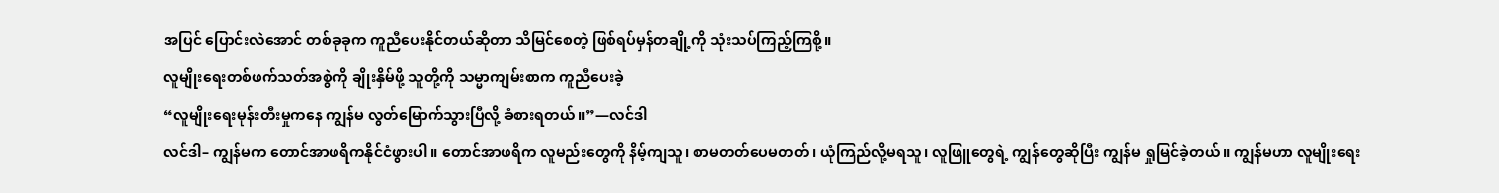အပြင် ပြောင်းလဲအောင် တစ်ခုခုက ကူညီပေးနိုင်တယ်ဆိုတာ သိမြင်စေတဲ့ ဖြစ်ရပ်မှန်တချို့ကို သုံးသပ်ကြည့်ကြစို့။
လူမျိုးရေးတစ်ဖက်သတ်အစွဲကို ချိုးနှိမ်ဖို့ သူတို့ကို သမ္မာကျမ်းစာက ကူညီပေးခဲ့
“လူမျိုးရေးမုန်းတီးမှုကနေ ကျွန်မ လွတ်မြောက်သွားပြီလို့ ခံစားရတယ်။”—လင်ဒါ
လင်ဒါ– ကျွန်မက တောင်အာဖရိကနိုင်ငံဖွားပါ။ တောင်အာဖရိက လူမည်းတွေကို နိမ့်ကျသူ၊ စာမတတ်ပေမတတ်၊ ယုံကြည်လို့မရသူ၊ လူဖြူတွေရဲ့ ကျွန်တွေဆိုပြီး ကျွန်မ ရှုမြင်ခဲ့တယ်။ ကျွန်မဟာ လူမျိုးရေး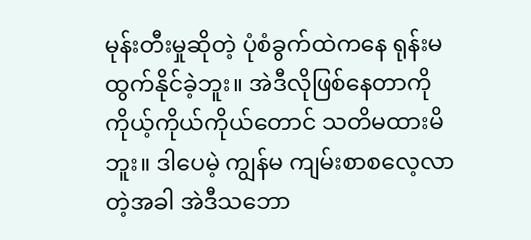မုန်းတီးမှုဆိုတဲ့ ပုံစံခွက်ထဲကနေ ရုန်းမထွက်နိုင်ခဲ့ဘူး။ အဲဒီလိုဖြစ်နေတာကို ကိုယ့်ကိုယ်ကိုယ်တောင် သတိမထားမိဘူး။ ဒါပေမဲ့ ကျွန်မ ကျမ်းစာစလေ့လာတဲ့အခါ အဲဒီသဘော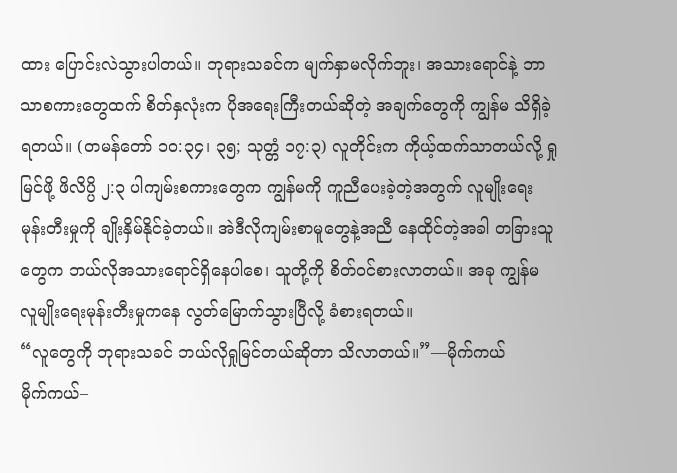ထား ပြောင်းလဲသွားပါတယ်။ ဘုရားသခင်က မျက်နှာမလိုက်ဘူး၊ အသားရောင်နဲ့ ဘာသာစကားတွေထက် စိတ်နှလုံးက ပိုအရေးကြီးတယ်ဆိုတဲ့ အချက်တွေကို ကျွန်မ သိရှိခဲ့ရတယ်။ (တမန်တော် ၁၀:၃၄၊ ၃၅; သုတ္တံ ၁၇:၃) လူတိုင်းက ကိုယ့်ထက်သာတယ်လို့ ရှုမြင်ဖို့ ဖိလိပ္ပိ ၂:၃ ပါကျမ်းစကားတွေက ကျွန်မကို ကူညီပေးခဲ့တဲ့အတွက် လူမျိုးရေးမုန်းတီးမှုကို ချိုးနှိမ်နိုင်ခဲ့တယ်။ အဲဒီလိုကျမ်းစာမူတွေနဲ့အညီ နေထိုင်တဲ့အခါ တခြားသူတွေက ဘယ်လိုအသားရောင်ရှိနေပါစေ၊ သူတို့ကို စိတ်ဝင်စားလာတယ်။ အခု ကျွန်မ လူမျိုးရေးမုန်းတီးမှုကနေ လွတ်မြောက်သွားပြီလို့ ခံစားရတယ်။
“လူတွေကို ဘုရားသခင် ဘယ်လိုရှုမြင်တယ်ဆိုတာ သိလာတယ်။”—မိုက်ကယ်
မိုက်ကယ်–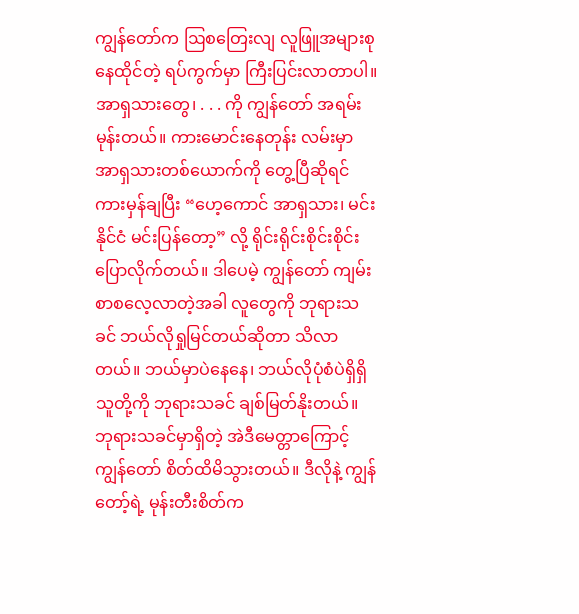ကျွန်တော်က ဩစတြေးလျ လူဖြူအများစု နေထိုင်တဲ့ ရပ်ကွက်မှာ ကြီးပြင်းလာတာပါ။ အာရှသားတွေ၊ . . . ကို ကျွန်တော် အရမ်းမုန်းတယ်။ ကားမောင်းနေတုန်း လမ်းမှာ အာရှသားတစ်ယောက်ကို တွေ့ပြီဆိုရင် ကားမှန်ချပြီး “ဟေ့ကောင် အာရှသား၊ မင်းနိုင်ငံ မင်းပြန်တော့” လို့ ရိုင်းရိုင်းစိုင်းစိုင်း ပြောလိုက်တယ်။ ဒါပေမဲ့ ကျွန်တော် ကျမ်းစာစလေ့လာတဲ့အခါ လူတွေကို ဘုရားသခင် ဘယ်လိုရှုမြင်တယ်ဆိုတာ သိလာတယ်။ ဘယ်မှာပဲနေနေ၊ ဘယ်လိုပုံစံပဲရှိရှိ သူတို့ကို ဘုရားသခင် ချစ်မြတ်နိုးတယ်။ ဘုရားသခင်မှာရှိတဲ့ အဲဒီမေတ္တာကြောင့် ကျွန်တော် စိတ်ထိမိသွားတယ်။ ဒီလိုနဲ့ ကျွန်တော့်ရဲ့ မုန်းတီးစိတ်က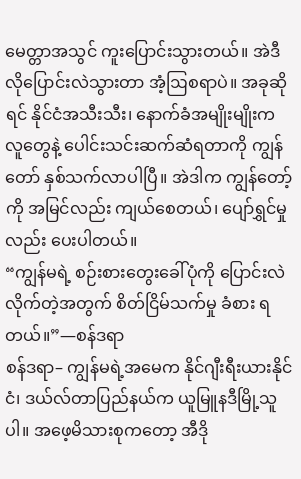မေတ္တာအသွင် ကူးပြောင်းသွားတယ်။ အဲဒီလိုပြောင်းလဲသွားတာ အံ့ဩစရာပဲ။ အခုဆိုရင် နိုင်ငံအသီးသီး၊ နောက်ခံအမျိုးမျိုးက လူတွေနဲ့ ပေါင်းသင်းဆက်ဆံရတာကို ကျွန်တော် နှစ်သက်လာပါပြီ။ အဲဒါက ကျွန်တော့်ကို အမြင်လည်း ကျယ်စေတယ်၊ ပျော်ရွှင်မှုလည်း ပေးပါတယ်။
“ကျွန်မရဲ့ စဉ်းစားတွေးခေါ်ပုံကို ပြောင်းလဲလိုက်တဲ့အတွက် စိတ်ငြိမ်သက်မှု ခံစား ရတယ်။”—စန်ဒရာ
စန်ဒရာ– ကျွန်မရဲ့အမေက နိုင်ဂျီးရီးယားနိုင်ငံ၊ ဒယ်လ်တာပြည်နယ်က ယူမြူနဒီမြို့သူပါ။ အဖေ့မိသားစုကတော့ အီဒို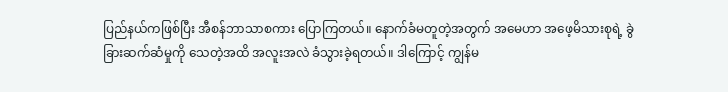ပြည်နယ်ကဖြစ်ပြီး အီစန်ဘာသာစကား ပြောကြတယ်။ နောက်ခံမတူတဲ့အတွက် အမေဟာ အဖေ့မိသားစုရဲ့ ခွဲခြားဆက်ဆံမှုကို သေတဲ့အထိ အလူးအလဲ ခံသွားခဲ့ရတယ်။ ဒါကြောင့် ကျွန်မ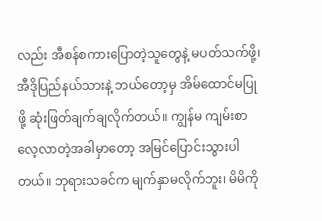လည်း အီစန်စကားပြောတဲ့သူတွေနဲ့ မပတ်သက်ဖို့၊ အီဒိုပြည်နယ်သားနဲ့ ဘယ်တော့မှ အိမ်ထောင်မပြုဖို့ ဆုံးဖြတ်ချက်ချလိုက်တယ်။ ကျွန်မ ကျမ်းစာလေ့လာတဲ့အခါမှာတော့ အမြင်ပြောင်းသွားပါတယ်။ ဘုရားသခင်က မျက်နှာမလိုက်ဘူး၊ မိမိကို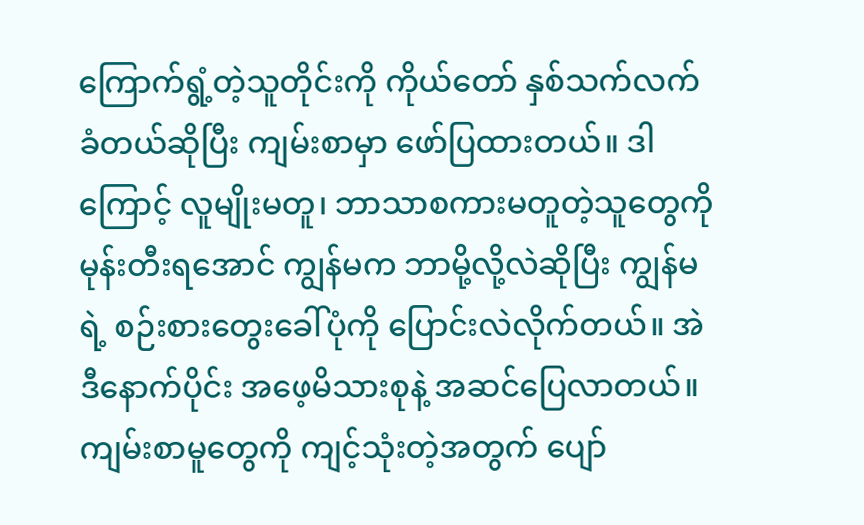ကြောက်ရွံ့တဲ့သူတိုင်းကို ကိုယ်တော် နှစ်သက်လက်ခံတယ်ဆိုပြီး ကျမ်းစာမှာ ဖော်ပြထားတယ်။ ဒါကြောင့် လူမျိုးမတူ၊ ဘာသာစကားမတူတဲ့သူတွေကို မုန်းတီးရအောင် ကျွန်မက ဘာမို့လို့လဲဆိုပြီး ကျွန်မရဲ့ စဉ်းစားတွေးခေါ်ပုံကို ပြောင်းလဲလိုက်တယ်။ အဲဒီနောက်ပိုင်း အဖေ့မိသားစုနဲ့ အဆင်ပြေလာတယ်။ ကျမ်းစာမူတွေကို ကျင့်သုံးတဲ့အတွက် ပျော်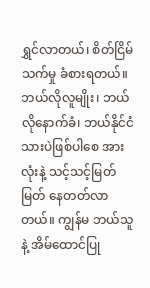ရွှင်လာတယ်၊ စိတ်ငြိမ်သက်မှု ခံစားရတယ်။ ဘယ်လိုလူမျိုး၊ ဘယ်လိုနောက်ခံ၊ ဘယ်နိုင်ငံသားပဲဖြစ်ပါစေ အားလုံးနဲ့ သင့်သင့်မြတ်မြတ် နေတတ်လာတယ်။ ကျွန်မ ဘယ်သူနဲ့ အိမ်ထောင်ပြု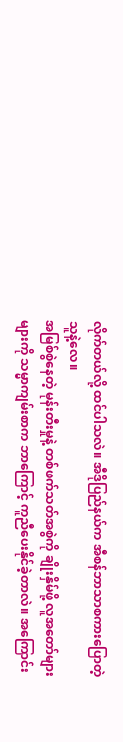လိုက်တယ်လို့ ထင်ပါသလဲ။ အီဒိုပြည်နယ်က အီစန်ဘာသာစကားပြောတဲ့သူနဲ့လေ။
အမြစ်စွဲနေတဲ့ မုန်းတီးမှုနဲ့ တစ်ဖက်သတ်အစွဲကို ချိုးနှိမ်ဖို့ လူအတော်များများကို သမ္မာကျမ်းစာက ဘာကြောင့် ကူညီပေးနိုင်ခဲ့တာလဲ။ အကြောင်း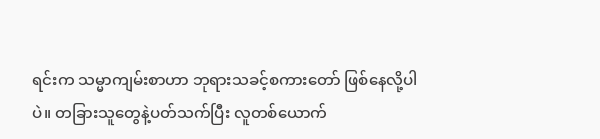ရင်းက သမ္မာကျမ်းစာဟာ ဘုရားသခင့်စကားတော် ဖြစ်နေလို့ပါပဲ။ တခြားသူတွေနဲ့ပတ်သက်ပြီး လူတစ်ယောက်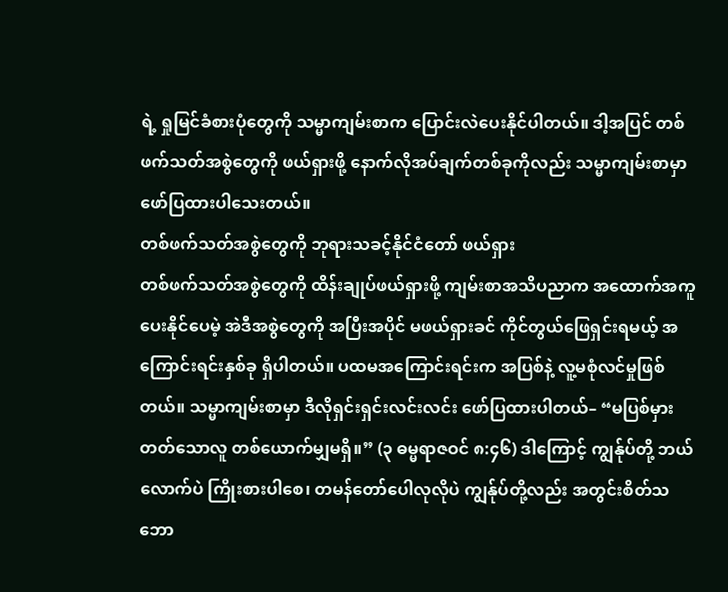ရဲ့ ရှုမြင်ခံစားပုံတွေကို သမ္မာကျမ်းစာက ပြောင်းလဲပေးနိုင်ပါတယ်။ ဒါ့အပြင် တစ်ဖက်သတ်အစွဲတွေကို ဖယ်ရှားဖို့ နောက်လိုအပ်ချက်တစ်ခုကိုလည်း သမ္မာကျမ်းစာမှာ ဖော်ပြထားပါသေးတယ်။
တစ်ဖက်သတ်အစွဲတွေကို ဘုရားသခင့်နိုင်ငံတော် ဖယ်ရှား
တစ်ဖက်သတ်အစွဲတွေကို ထိန်းချုပ်ဖယ်ရှားဖို့ ကျမ်းစာအသိပညာက အထောက်အကူပေးနိုင်ပေမဲ့ အဲဒီအစွဲတွေကို အပြီးအပိုင် မဖယ်ရှားခင် ကိုင်တွယ်ဖြေရှင်းရမယ့် အကြောင်းရင်းနှစ်ခု ရှိပါတယ်။ ပထမအကြောင်းရင်းက အပြစ်နဲ့ လူ့မစုံလင်မှုဖြစ်တယ်။ သမ္မာကျမ်းစာမှာ ဒီလိုရှင်းရှင်းလင်းလင်း ဖော်ပြထားပါတယ်– “မပြစ်မှားတတ်သောလူ တစ်ယောက်မျှမရှိ။” (၃ ဓမ္မရာဇဝင် ၈:၄၆) ဒါကြောင့် ကျွန်ုပ်တို့ ဘယ်လောက်ပဲ ကြိုးစားပါစေ၊ တမန်တော်ပေါလုလိုပဲ ကျွန်ုပ်တို့လည်း အတွင်းစိတ်သဘော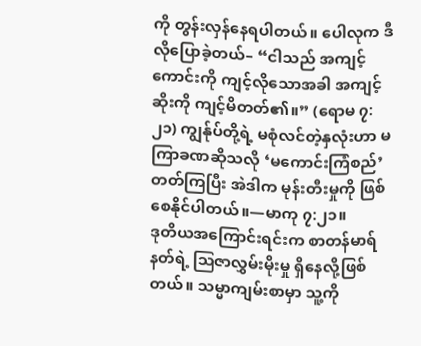ကို တွန်းလှန်နေရပါတယ်။ ပေါလုက ဒီလိုပြောခဲ့တယ်– “ငါသည် အကျင့်ကောင်းကို ကျင့်လိုသောအခါ အကျင့်ဆိုးကို ကျင့်မိတတ်၏။” (ရောမ ၇:၂၁) ကျွန်ုပ်တို့ရဲ့ မစုံလင်တဲ့နှလုံးဟာ မကြာခဏဆိုသလို ‘မကောင်းကြံစည်’ တတ်ကြပြီး အဲဒါက မုန်းတီးမှုကို ဖြစ်စေနိုင်ပါတယ်။—မာကု ၇:၂၁။
ဒုတိယအကြောင်းရင်းက စာတန်မာရ်နတ်ရဲ့ ဩဇာလွှမ်းမိုးမှု ရှိနေလို့ဖြစ်တယ်။ သမ္မာကျမ်းစာမှာ သူ့ကို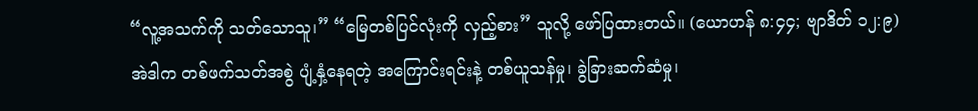“လူ့အသက်ကို သတ်သောသူ၊” “မြေတစ်ပြင်လုံးကို လှည့်စား” သူလို့ ဖော်ပြထားတယ်။ (ယောဟန် ၈:၄၄; ဗျာဒိတ် ၁၂:၉) အဲဒါက တစ်ဖက်သတ်အစွဲ ပျံ့နှံ့နေရတဲ့ အကြောင်းရင်းနဲ့ တစ်ယူသန်မှု၊ ခွဲခြားဆက်ဆံမှု၊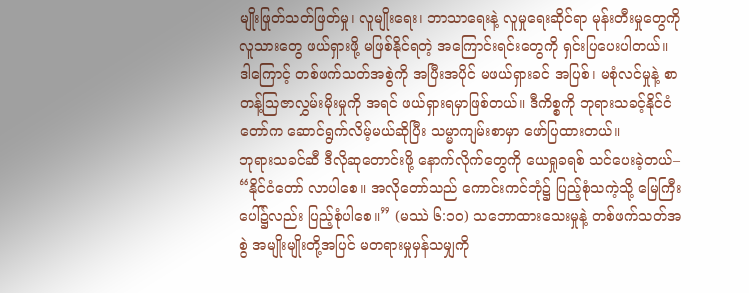မျိုးဖြုတ်သတ်ဖြတ်မှု၊ လူမျိုးရေး၊ ဘာသာရေးနဲ့ လူမှုရေးဆိုင်ရာ မုန်းတီးမှုတွေကို လူသားတွေ ဖယ်ရှားဖို့ မဖြစ်နိုင်ရတဲ့ အကြောင်းရင်းတွေကို ရှင်းပြပေးပါတယ်။
ဒါကြောင့် တစ်ဖက်သတ်အစွဲကို အပြီးအပိုင် မဖယ်ရှားခင် အပြစ်၊ မစုံလင်မှုနဲ့ စာတန့်သြဇာလွှမ်းမိုးမှုကို အရင် ဖယ်ရှားရမှာဖြစ်တယ်။ ဒီကိစ္စကို ဘုရားသခင့်နိုင်ငံတော်က ဆောင်ရွက်လိမ့်မယ်ဆိုပြီး သမ္မာကျမ်းစာမှာ ဖော်ပြထားတယ်။
ဘုရားသခင်ဆီ ဒီလိုဆုတောင်းဖို့ နောက်လိုက်တွေကို ယေရှုခရစ် သင်ပေးခဲ့တယ်– “နိုင်ငံတော် လာပါစေ။ အလိုတော်သည် ကောင်းကင်ဘုံ၌ ပြည့်စုံသကဲ့သို့ မြေကြီးပေါ်၌လည်း ပြည့်စုံပါစေ။” (မဿဲ ၆:၁၀) သဘောထားသေးမှုနဲ့ တစ်ဖက်သတ်အစွဲ အမျိုးမျိုးတို့အပြင် မတရားမှုမှန်သမျှကို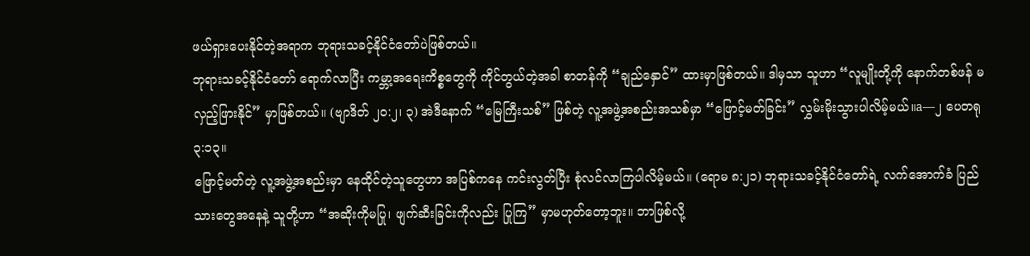ဖယ်ရှားပေးနိုင်တဲ့အရာက ဘုရားသခင့်နိုင်ငံတော်ပဲဖြစ်တယ်။
ဘုရားသခင့်နိုင်ငံတော် ရောက်လာပြီး ကမ္ဘာ့အရေးကိစ္စတွေကို ကိုင်တွယ်တဲ့အခါ စာတန်ကို “ချည်နှောင်” ထားမှာဖြစ်တယ်။ ဒါမှသာ သူဟာ “လူမျိုးတို့ကို နောက်တစ်ဖန် မလှည့်ဖြားနိုင်” မှာဖြစ်တယ်။ (ဗျာဒိတ် ၂၀:၂၊ ၃) အဲဒီနောက် “မြေကြီးသစ်” ဖြစ်တဲ့ လူ့အဖွဲ့အစည်းအသစ်မှာ “ဖြောင့်မတ်ခြင်း” လွှမ်းမိုးသွားပါလိမ့်မယ်။a—၂ ပေတရု ၃:၁၃။
ဖြောင့်မတ်တဲ့ လူ့အဖွဲ့အစည်းမှာ နေထိုင်တဲ့သူတွေဟာ အပြစ်ကနေ ကင်းလွတ်ပြီး စုံလင်လာကြပါလိမ့်မယ်။ (ရောမ ၈:၂၁) ဘုရားသခင့်နိုင်ငံတော်ရဲ့ လက်အောက်ခံ ပြည်သားတွေအနေနဲ့ သူတို့ဟာ “အဆိုးကိုမပြု၊ ဖျက်ဆီးခြင်းကိုလည်း ပြုကြ” မှာမဟုတ်တော့ဘူး။ ဘာဖြစ်လို့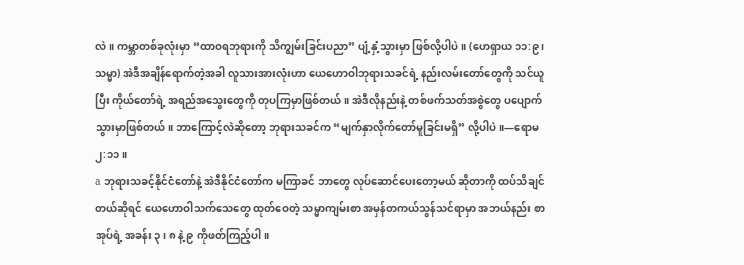လဲ။ ကမ္ဘာတစ်ခုလုံးမှာ “ထာဝရဘုရားကို သိကျွမ်းခြင်းပညာ” ပျံ့နှံ့သွားမှာ ဖြစ်လို့ပါပဲ။ (ဟေရှာယ ၁၁:၉၊ သမ္မာ) အဲဒီအချိန်ရောက်တဲ့အခါ လူသားအားလုံးဟာ ယေဟောဝါဘုရားသခင်ရဲ့ နည်းလမ်းတော်တွေကို သင်ယူပြီး ကိုယ်တော်ရဲ့ အရည်အသွေးတွေကို တုပကြမှာဖြစ်တယ်။ အဲဒီလိုနည်းနဲ့ တစ်ဖက်သတ်အစွဲတွေ ပပျောက်သွားမှာဖြစ်တယ်။ ဘာကြောင့်လဲဆိုတော့ ဘုရားသခင်က “မျက်နှာလိုက်တော်မူခြင်းမရှိ” လို့ပါပဲ။—ရောမ ၂:၁၁။
a ဘုရားသခင့်နိုင်ငံတော်နဲ့ အဲဒီနိုင်ငံတော်က မကြာခင် ဘာတွေ လုပ်ဆောင်ပေးတော့မယ် ဆိုတာကို ထပ်သိချင်တယ်ဆိုရင် ယေဟောဝါသက်သေတွေ ထုတ်ဝေတဲ့ သမ္မာကျမ်းစာ အမှန်တကယ်သွန်သင်ရာမှာ အဘယ်နည်း စာအုပ်ရဲ့ အခန်း ၃၊ ၈ နဲ့ ၉ ကိုဖတ်ကြည့်ပါ။